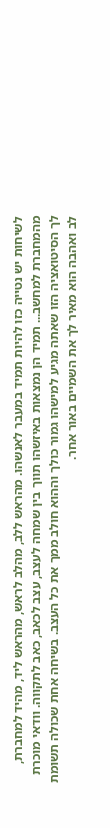לשיחות יש נטייה כזו להיות תמיד במעבר לאנשהו. מהראש ללב, מהלב לראש, מהראש ליד, מהיד למחברת, מהמחברת למחשב... תמיד הן נמצאות באיזשהו תווך בין שמחה לעצב, עצב לכאב, כאב לתקווה. וודאי מוכרת לך הסיטואציה הזו שאתה מגיע למישהו גמור כולך וההוא חולב ממך את כל העצב. בשיחה אחת שכולה תשומת לב ואהבה הוא מאיר לך את השמיים באור אחר.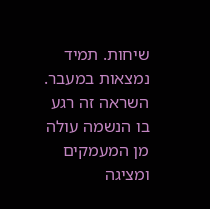שיחות. תמיד נמצאות במעבר.
השראה זה רגע
בו הנשמה עולה מן המעמקים ומציגה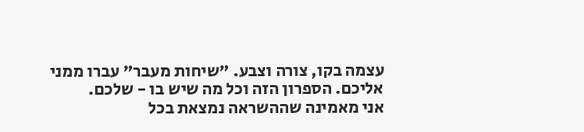עצמה בקו, צורה וצבע. "שיחות מעבר" עברו ממני אליכם. הספרון הזה וכל מה שיש בו - שלכם.
אני מאמינה שההשראה נמצאת בכל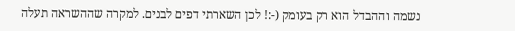נשמה וההבדל הוא רק בעומק (-:! לכן השארתי דפים לבנים. למקרה שההשראה תעלה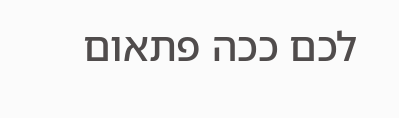לכם ככה פתאום